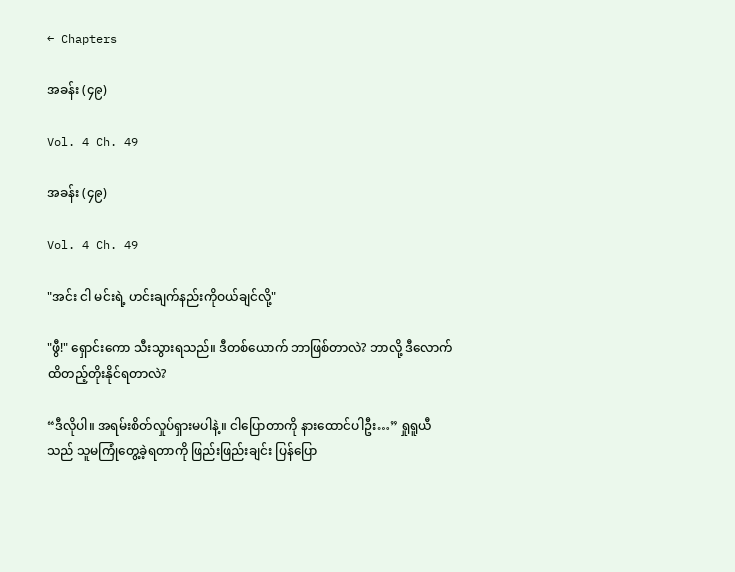← Chapters

အခန်း (၄၉)

Vol. 4 Ch. 49

အခန်း (၄၉)

Vol. 4 Ch. 49

"အင်း ငါ မင်းရဲ့ ဟင်းချက်နည်းကိုဝယ်ချင်လို့"

"ဖွီ!" ရှောင်းကော သီးသွားရသည်။ ဒီတစ်ယောက် ဘာဖြစ်တာလဲ? ဘာလို့ ဒီလောက်ထိတည့်တိုးနိုင်ရတာလဲ?

“ဒီလိုပါ။ အရမ်းစိတ်လှုပ်ရှားမပါနဲ့။ ငါပြောတာကို နားထောင်ပါဦး…” ရှုရူယီသည် သူမကြုံတွေ့ခဲ့ရတာကို ဖြည်းဖြည်းချင်း ပြန်ပြော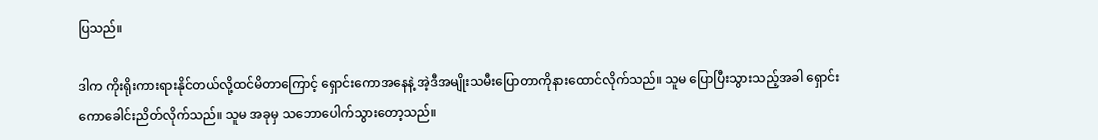ပြသည်။

ဒါက ကိုးရိုးကားရားနိုင်တယ်လို့ထင်မိတာကြောင့် ရှောင်းကောအနေနဲ့ အဲ့ဒီအမျိုးသမီးပြောတာကိုနားထောင်လိုက်သည်။ သူမ ပြောပြီးသွားသည့်အခါ ရှောင်းကောခေါင်းညိတ်လိုက်သည်။ သူမ အခုမှ သဘောပေါက်သွားတော့သည်။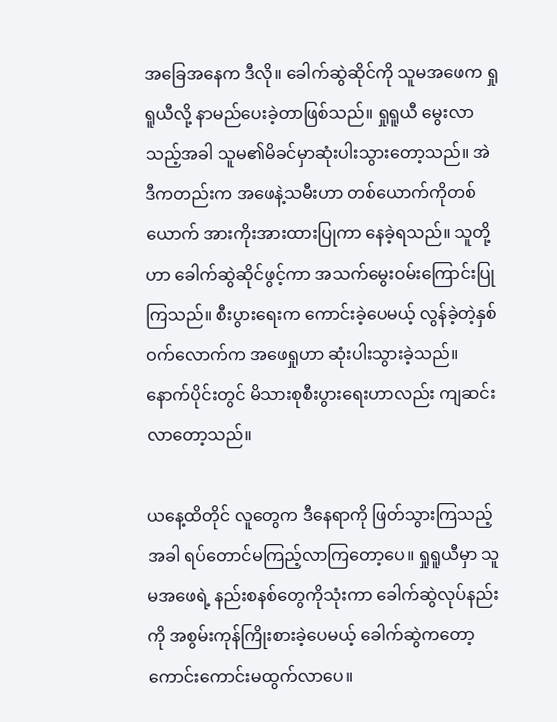အခြေအနေက ဒီလို။ ခေါက်ဆွဲဆိုင်ကို သူမအဖေက ရှုရူယီလို့ နာမည်ပေးခဲ့တာဖြစ်သည်။ ရှုရူယီ မွေးလာသည့်အခါ သူမ၏မိခင်မှာဆုံးပါးသွားတော့သည်။ အဲဒီကတည်းက အဖေနဲ့သမီးဟာ တစ်ယောက်ကိုတစ်ယောက် အားကိုးအားထားပြုကာ နေခဲ့ရသည်။ သူတို့ဟာ ခေါက်ဆွဲဆိုင်ဖွင့်ကာ အသက်မွေးဝမ်းကြောင်းပြုကြသည်။ စီးပွားရေးက ကောင်းခဲ့ပေမယ့် လွန်ခဲ့တဲ့နှစ်ဝက်လောက်က အဖေရှုဟာ ဆုံးပါးသွားခဲ့သည်။ နောက်ပိုင်းတွင် မိသားစုစီးပွားရေးဟာလည်း ကျဆင်းလာတော့သည်။

ယနေ့ထိတိုင် လူတွေက ဒီနေရာကို ဖြတ်သွားကြသည့်အခါ ရပ်တောင်မကြည့်လာကြတော့ပေ။ ရှုရူယီမှာ သူမအဖေရဲ့ နည်းစနစ်တွေကိုသုံးကာ ခေါက်ဆွဲလုပ်နည်းကို အစွမ်းကုန်ကြိုးစားခဲ့ပေမယ့် ခေါက်ဆွဲကတော့ ကောင်းကောင်းမထွက်လာပေ။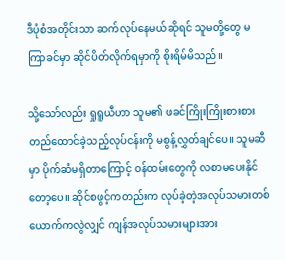ဒီပုံစံအတိုင်းသာ ဆက်လုပ်နေမယ်ဆိုရင် သူမတို့‌တွေ မကြာခင်မှာ ဆိုင်ပိတ်လိုက်ရမှာကို စိုးရိမ်မိသည်။

သို့သော်လည်း ရှုရူယီဟာ သူမ၏ ဖခင်ကြိုးကြိုးစားစားတည်ထောင်ခဲ့သည့်လုပ်ငန်းကို မစွန့်လွှတ်ချင်ပေ။ သူမဆီမှာ ပိုက်ဆံမရှိတာကြောင့် ဝန်ထမ်းတွေကို လစာမပေးနိုင်တော့ပေ။ ဆိုင်စဖွင့်ကတည်းက လုပ်ခဲ့တဲ့အလုပ်သမားတစ်ယောက်ကလွဲလျှင် ကျန်အလုပ်သမားများအား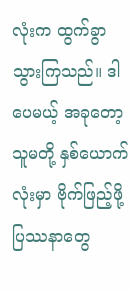လုံးက ထွက်ခွာသွားကြသည်။ ဒါပေမယ့် အခုတော့ သူမတို့ နှစ်ယောက်လုံးမှာ ဗိုက်ဖြည့်ဖို့ ပြဿနာတွေ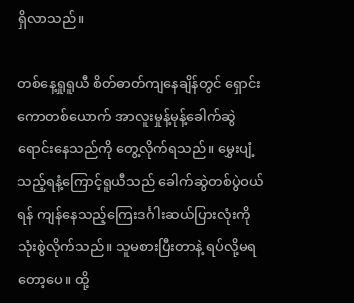ရှိလာသည်။

တစ်နေ့ရှုရူယီ စိတ်ဓာတ်ကျနေချိန်တွင် ရှောင်းကောတစ်ယောက် အာလူးမှုန့်မုန့်ခေါက်ဆွဲရောင်းနေသည်ကို တွေ့လိုက်ရသည်။ မွှေးပျံ့သည့်ရနံ့ကြောင့်ရူယီသည် ခေါက်ဆွဲတစ်ပွဲဝယ်ရန် ကျန်နေသည့်ကြေးဒင်္ဂါးဆယ်ပြားလုံးကို သုံးစွဲလိုက်သည်။ သူမစားပြီးတာနဲ့ ရပ်လို့မရတော့ပေ။ ထို့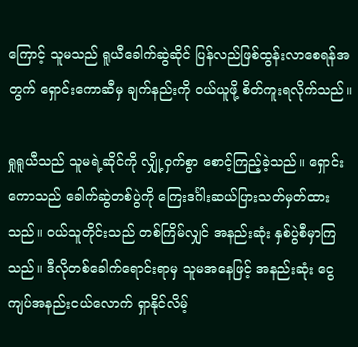ကြောင့် သူမသည် ရူယီခေါက်ဆွဲဆိုင် ပြန်လည်ဖြစ်ထွန်းလာစေရန်အတွက် ရှောင်းကောဆီမှ ချက်နည်းကို ဝယ်ယူဖို့ စိတ်ကူးရလိုက်သည်။

ရှုရူယီသည် သူမရဲ့ဆိုင်ကို လျှို့ဝှက်စွာ စောင့်ကြည့်ခဲ့သည်။ ‌ရှောင်းကောသည် ခေါက်ဆွဲတစ်ပွဲကို ကြေးဒင်္ဂါးဆယ်ပြားသတ်မှတ်ထားသည်။ ဝယ်သူတိုင်းသည် တစ်ကြိမ်လျှင် အနည်းဆုံး နှစ်ပွဲစီမှာကြသည်။ ဒီလိုတစ်ခေါက်ရောင်းရာမှ သူမအနေဖြင့် အနည်းဆုံး ငွေကျပ်အနည်းငယ်လောက် ရှာနိုင်လိမ့်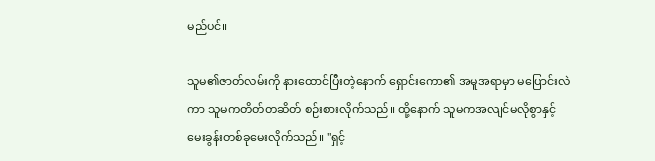မည်ပင်။

သူမ၏ဇာတ်လမ်းကို နားထောင်ပြီးတဲ့နောက် ရှောင်းကော၏ အမူအရာမှာ မပြောင်းလဲကာ သူမကတိတ်တဆိတ် စဉ်းစားလိုက်သည်။ ထို့နောက် သူမကအလျင်မလိုစွာနှင့် မေးခွန်းတစ်ခုမေးလိုက်သည်။ "ရှင့်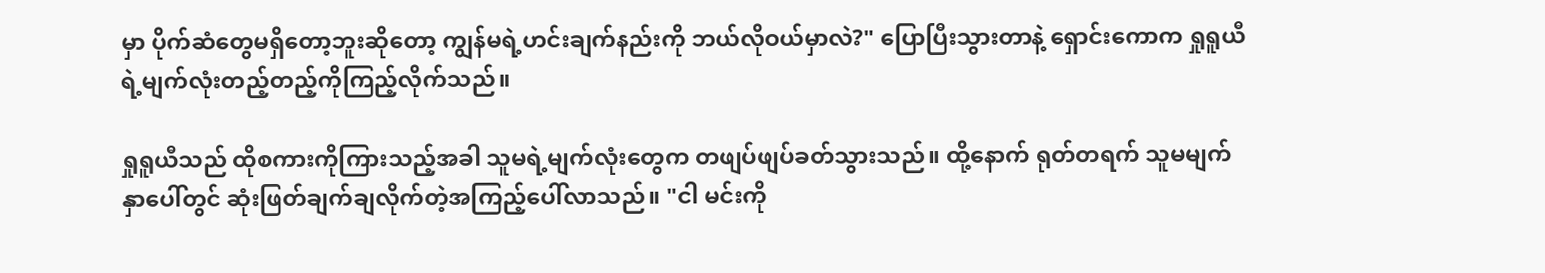မှာ ပိုက်ဆံတွေမရှိတော့ဘူးဆိုတော့ ကျွန်မရဲ့ဟင်းချက်နည်းကို ဘယ်လိုဝယ်မှာလဲ?" ပြောပြီးသွားတာနဲ့ ရှောင်းကောက ရှုရူယီရဲ့မျက်လုံးတည့်တည့်ကိုကြည့်လိုက်သည်။

ရှုရူယီသည် ထိုစကားကိုကြားသည့်အခါ သူမရဲ့မျက်လုံးတွေက တဖျပ်ဖျပ်ခတ်သွားသည်။ ထို့နောက် ရုတ်တရက် သူမမျက်နှာပေါ်တွင် ဆုံးဖြတ်ချက်ချလိုက်တဲ့အကြည့်‌ပေါ်လာသည်။ "ငါ မင်းကို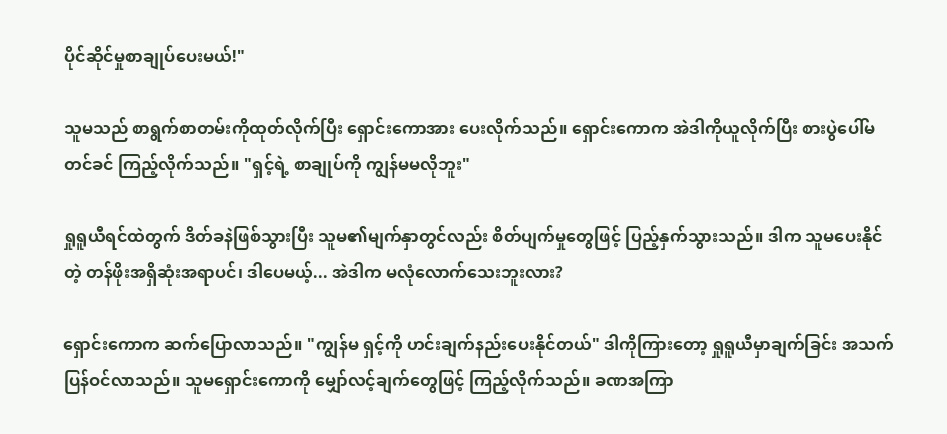ပိုင်ဆိုင်မှုစာချုပ်ပေးမယ်!"

သူမသည် စာရွက်စာတမ်းကိုထုတ်လိုက်ပြီး ရှောင်းကောအား ပေးလိုက်သည်။ ရှောင်းကောက အဲဒါကိုယူလိုက်ပြီး စားပွဲပေါ်မတင်ခင် ကြည့်လိုက်သည်။ "ရှင့်ရဲ့ စာချုပ်ကို ကျွန်မမလိုဘူး"

ရှုရူယီရင်ထဲတွက် ဒိတ်ခနဲဖြစ်သွားပြီး သူမ၏မျက်နှာတွင်လည်း စိတ်ပျက်မှုတွေဖြင့် ပြည့်နှက်သွားသည်။ ဒါက သူမပေးနိုင်တဲ့ တန်ဖိုးအရှိဆုံးအရာပင်၊ ဒါပေမယ့်... အဲဒါက မလုံလောက်သေးဘူးလား?

ရှောင်းကောက ဆက်ပြောလာသည်။ "ကျွန်မ ရှင့်ကို ဟင်းချက်နည်းပေးနိုင်တယ်" ဒါကိုကြားတော့ ရှုရူယီမှာချက်ခြင်း အသက်ပြန်ဝင်လာသည်။ သူမရှောင်းကောကို မျှော်လင့်ချက်တွေဖြင့် ကြည့်လိုက်သည်။ ခဏအကြာ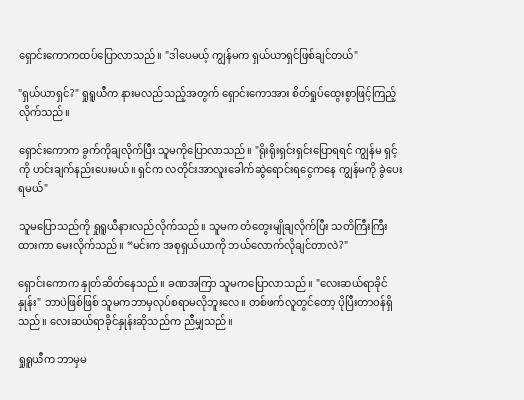ရှောင်းကောကထပ်ပြောလာသည်။ "ဒါပေမယ့် ကျွန်မက ရှယ်ယာရှင်ဖြစ်ချင်တယ်"

"ရှယ်ယာရှင်?" ရှုရူယီက နားမလည်သည့်အတွက် ရှောင်းကောအား စိတ်ရှုပ်ထွေးစွာဖြင့်ကြည့်လိုက်သည်။

ရှောင်းကောက ခွက်ကိုချလိုက်ပြီး သူမကိုပြောလာသည်။ "ရိုးရိုးရှင်းရှင်းပြောရရင် ကျွန်မ ရှင့်ကို ဟင်းချက်နည်းပေးမယ်။ ရှင်က လတိုင်းအာလူးခေါက်ဆွဲရောင်းရငွေကနေ ကျွန်မကို ခွဲပေးရမယ်"

သူမပြောသည်ကို ရှုရူယီနားလည်လိုက်သည်။ သူမက တံတွေးမျိုချလိုက်ပြီး သတိကြီးကြီးထားကာ မေးလိုက်သည်။ “မင်းက အစုရှယ်ယာကို ဘယ်လောက်လိုချင်တာလဲ?"

ရှောင်းကောက နှုတ်ဆိတ်နေသည်။ ခဏအကြာ သူမကပြောလာသည်။ "လေးဆယ်ရာခိုင်နှုန်း" ဘာပဲဖြစ်ဖြစ် သူမကဘာမှလုပ်စရာမလိုဘူးလေ။ တစ်ဖက်လူတွင်တော့ ပိုပြီးတာဝန်ရှိသည်။ လေးဆယ်ရာခိုင်နှုန်းဆိုသည်က ညီမျှသည်။

ရှုရူယီက ဘာမှမ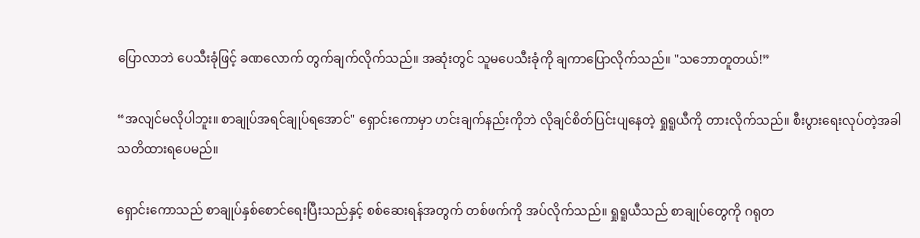ပြောလာဘဲ ပေသီးခုံဖြင့် ခဏလောက် တွက်ချက်လိုက်သည်။ အဆုံးတွင် သူမပေသီးခုံကို ချကာပြောလိုက်သည်။ "သဘောတူတယ်!”

“အလျင်မလိုပါဘူး။ စာချုပ်အရင်ချုပ်ရအောင်" ရှောင်းကောမှာ ဟင်းချက်နည်းကိုဘဲ လိုချင်စိတ်ပြင်းပျနေတဲ့ ရှုရူယီကို တားလိုက်သည်။ စီးပွားရေးလုပ်တဲ့အခါ သတိထားရပေမည်။

ရှောင်းကောသည် စာချုပ်နှစ်စောင်ရေးပြီးသည်နှင့် စစ်ဆေးရန်အတွက် တစ်ဖက်ကို အပ်လိုက်သည်။ ရှုရူယီသည် စာချုပ်တွေကို ဂရုတ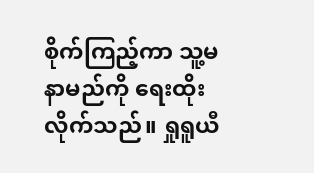စိုက်ကြည့်ကာ သူ့မနာမည်ကို ရေးထိုးလိုက်သည်။ ရှုရူယီ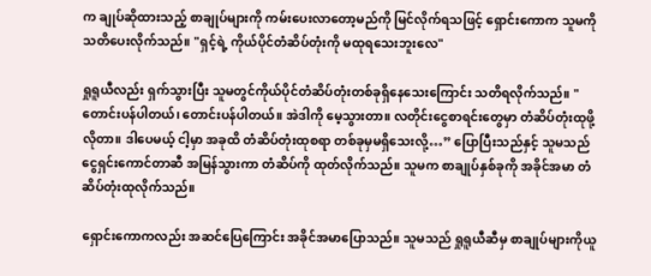က ချုပ်ဆိုထားသည့် စာချုပ်များကို ကမ်းပေးလာတော့မည်ကို မြင်လိုက်ရသဖြင့် ရှောင်းကောက သူမကို သတိပေးလိုက်သည်။ "ရှင့်ရဲ့ ကိုယ်ပိုင်တံဆိပ်တုံးကို မထုရသေးဘူးလေ"

ရှုရူယီလည်း ရှက်သွားပြီး သူမတွင်ကိုယ်ပိုင်တံဆိပ်တုံးတစ်ခုရှိနေသေးကြောင်း သတိရလိုက်သည်။ "တောင်းပန်ပါတယ်၊ တောင်းပန်ပါတယ်။ အဲဒါကို မေ့သွားတာ။ လတိုင်းငွေစာရင်းတွေမှာ တံဆိပ်တုံးထုဖို့လိုတာ။ ဒါပေမယ့် ငါ့မှာ အခုထိ တံဆိပ်တုံးထုစရာ တစ်ခုမှမရှိသေးလို့…” ပြောပြီးသည်နှင့် သူမသည်ငွေရှင်းကောင်တာဆီ အမြန်သွားကာ တံဆိပ်ကို ထုတ်လိုက်သည်။ သူမက စာချုပ်နှစ်ခုကို အခိုင်အမာ တံဆိပ်တုံးထုလိုက်သည်။

ရှောင်းကောကလည်း အဆင်ပြေကြောင်း အခိုင်အမာပြောသည်။ သူမသည် ရှုရူယီဆီမှ စာချုပ်များကိုယူ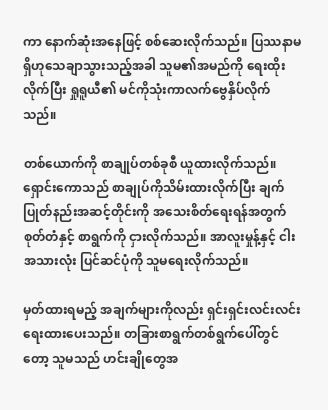ကာ နောက်ဆုံးအနေဖြင့် စစ်ဆေးလိုက်သည်။ ပြဿနာမရှိဟုသေချာသွားသည့်အခါ သူမ၏အမည်ကို ရေးထိုးလိုက်ပြီး ရှုရူယီ၏ မင်ကိုသုံးကာလက်ဗွေနှိပ်လိုက်သည်။

တစ်ယောက်ကို စာချုပ်တစ်ခုစီ ယူထားလိုက်သည်။ ရှောင်းကောသည် စာချုပ်ကိုသိမ်းထားလိုက်ပြီး ချက်ပြုတ်နည်းအဆင့်တိုင်းကို အသေးစိတ်ရေးရန်အတွက် စုတ်တံနှင့် စာရွက်ကို ငှားလိုက်သည်။ အာလူးမှုန့်နှင့် ငါးအသားလုံး ပြင်ဆင်ပုံကို သူမရေးလိုက်သည်။

မှတ်ထားရမည့် အချက်များကိုလည်း ရှင်းရှင်းလင်းလင်း ရေးထားပေးသည်။ တခြားစာရွက်တစ်ရွက်ပေါ်တွင်တော့ သူမသည် ဟင်းချိုတွေအ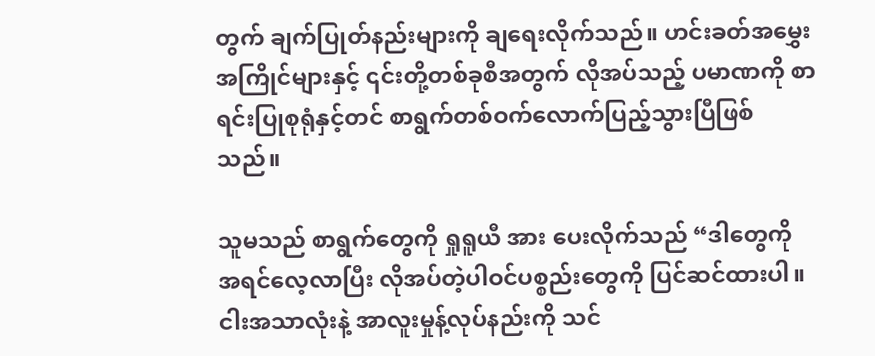တွက် ချက်ပြုတ်နည်းများကို ချရေးလိုက်သည်။ ဟင်းခတ်အမွှေးအကြိုင်များနှင့် ၎င်းတို့တစ်ခုစီအတွက် လိုအပ်သည့် ပမာဏကို စာရင်းပြုစုရုံနှင့်တင် စာရွက်တစ်ဝက်လောက်ပြည့်သွားပြီဖြစ်သည်။

သူမသည် စာရွက်တွေကို ရှုရူယီ အား ပေးလိုက်သည် “ဒါတွေကို အရင်လေ့လာပြီး လိုအပ်တဲ့ပါဝင်ပစ္စည်းတွေကို ပြင်ဆင်ထားပါ။ ငါးအသာလုံးနဲ့ အာလူးမှုန့်လုပ်နည်းကို သင်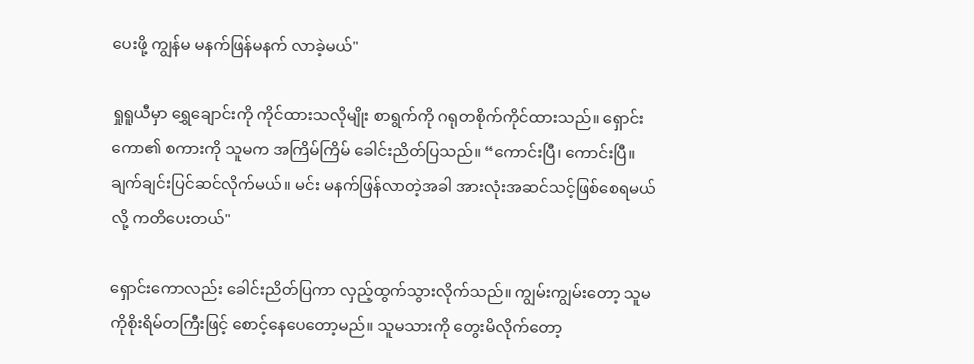ပေးဖို့ ကျွန်မ မနက်ဖြန်မနက် လာခဲ့မယ်"

ရှုရူယီမှာ ရွှေချောင်းကို ကိုင်ထားသလိုမျိုး စာရွက်ကို ဂရုတစိုက်ကိုင်ထားသည်။ ရှောင်းကော၏ စကားကို သူမက အကြိမ်ကြိမ် ခေါင်းညိတ်ပြသည်။ “ကောင်းပြီ၊ ကောင်းပြီ။ ချက်ချင်းပြင်ဆင်လိုက်မယ်။ မင်း မနက်ဖြန်လာတဲ့အခါ အားလုံးအဆင်သင့်ဖြစ်စေရမယ်လို့ ကတိပေးတယ်"

ရှောင်းကောလည်း ခေါင်းညိတ်ပြကာ လှည့်ထွက်သွားလိုက်သည်။ ကျွမ်းကျွမ်းတော့ သူမကိုစိုးရိမ်တကြီးဖြင့် စောင့်နေပေတော့မည်။ သူမသားကို တွေးမိလိုက်တော့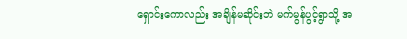ရှောင်းကောလည်း အချိန်မဆိုင်းဘဲ မက်မွန်ပွင့်ရွာသို့ အ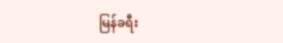မြန်ခရီး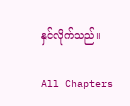နှင်လိုက်သည်။

All Chapters